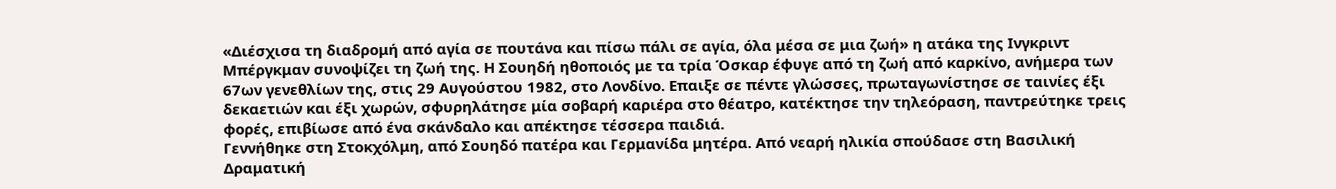«Διέσχισα τη διαδρομή από αγία σε πουτάνα και πίσω πάλι σε αγία, όλα μέσα σε μια ζωή» η ατάκα της Ινγκριντ Μπέργκμαν συνοψίζει τη ζωή της. Η Σουηδή ηθοποιός με τα τρία Όσκαρ έφυγε από τη ζωή από καρκίνο, ανήμερα των 67ων γενεθλίων της, στις 29 Αυγούστου 1982, στο Λονδίνο. Επαιξε σε πέντε γλώσσες, πρωταγωνίστησε σε ταινίες έξι δεκαετιών και έξι χωρών, σφυρηλάτησε μία σοβαρή καριέρα στο θέατρο, κατέκτησε την τηλεόραση, παντρεύτηκε τρεις φορές, επιβίωσε από ένα σκάνδαλο και απέκτησε τέσσερα παιδιά.
Γεννήθηκε στη Στοκχόλμη, από Σουηδό πατέρα και Γερμανίδα μητέρα. Από νεαρή ηλικία σπούδασε στη Βασιλική Δραματική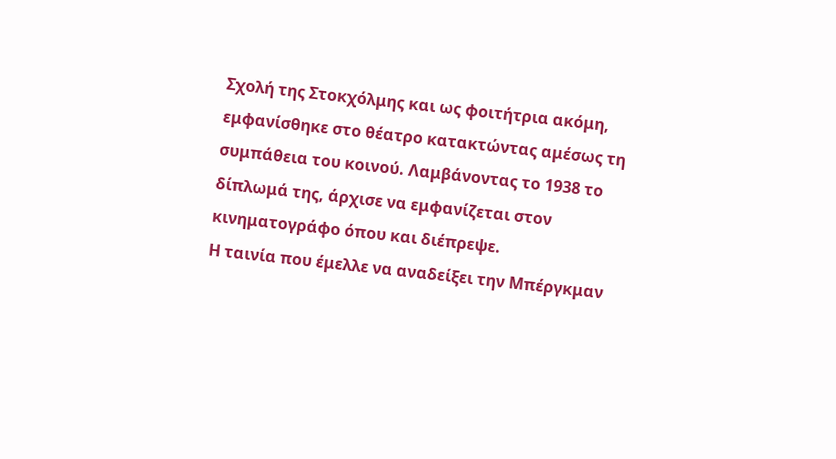Σχολή της Στοκχόλμης και ως φοιτήτρια ακόμη, εμφανίσθηκε στο θέατρο κατακτώντας αμέσως τη συμπάθεια του κοινού. Λαμβάνοντας το 1938 το δίπλωμά της, άρχισε να εμφανίζεται στον κινηματογράφο όπου και διέπρεψε.
Η ταινία που έμελλε να αναδείξει την Μπέργκμαν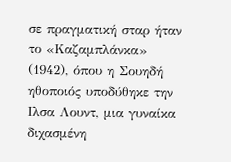σε πραγματική σταρ ήταν το «Καζαμπλάνκα» (1942), όπου η Σουηδή ηθοποιός υποδύθηκε την Ιλσα Λουντ, μια γυναίκα διχασμένη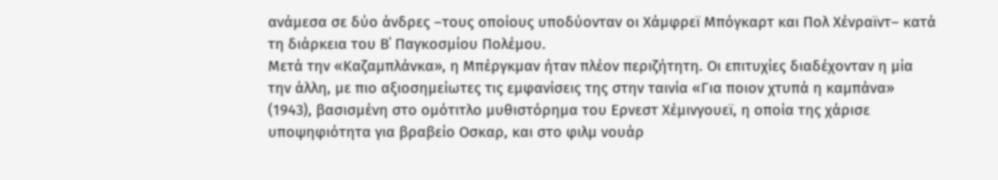ανάμεσα σε δύο άνδρες –τους οποίους υποδύονταν οι Χάμφρεϊ Μπόγκαρτ και Πολ Χένραϊντ– κατά τη διάρκεια του Β΄ Παγκοσμίου Πολέμου.
Μετά την «Καζαμπλάνκα», η Μπέργκμαν ήταν πλέον περιζήτητη. Οι επιτυχίες διαδέχονταν η μία την άλλη, με πιο αξιοσημείωτες τις εμφανίσεις της στην ταινία «Για ποιον χτυπά η καμπάνα» (1943), βασισμένη στο ομότιτλο μυθιστόρημα του Ερνεστ Χέμινγουεϊ, η οποία της χάρισε υποψηφιότητα για βραβείο Οσκαρ, και στο φιλμ νουάρ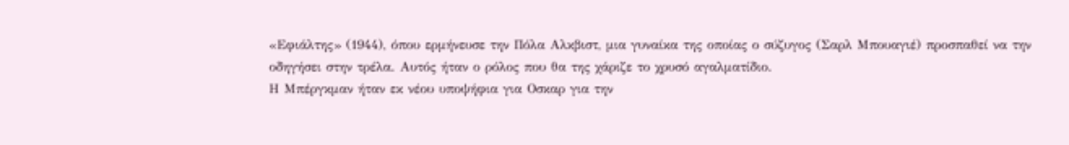«Εφιάλτης» (1944), όπου ερμήνευσε την Πόλα Αλκβιστ, μια γυναίκα της οποίας ο σύζυγος (Σαρλ Μπουαγιέ) προσπαθεί να την οδηγήσει στην τρέλα. Αυτός ήταν ο ρόλος που θα της χάριζε το χρυσό αγαλματίδιο.
Η Μπέργκμαν ήταν εκ νέου υποψήφια για Οσκαρ για την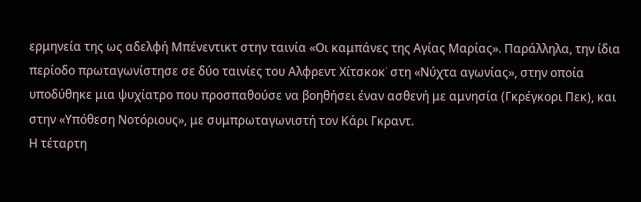ερμηνεία της ως αδελφή Μπένεντικτ στην ταινία «Οι καμπάνες της Αγίας Μαρίας». Παράλληλα, την ίδια περίοδο πρωταγωνίστησε σε δύο ταινίες του Αλφρεντ Χίτσκοκ˙ στη «Νύχτα αγωνίας», στην οποία υποδύθηκε μια ψυχίατρο που προσπαθούσε να βοηθήσει έναν ασθενή με αμνησία (Γκρέγκορι Πεκ), και στην «Υπόθεση Νοτόριους», με συμπρωταγωνιστή τον Κάρι Γκραντ.
Η τέταρτη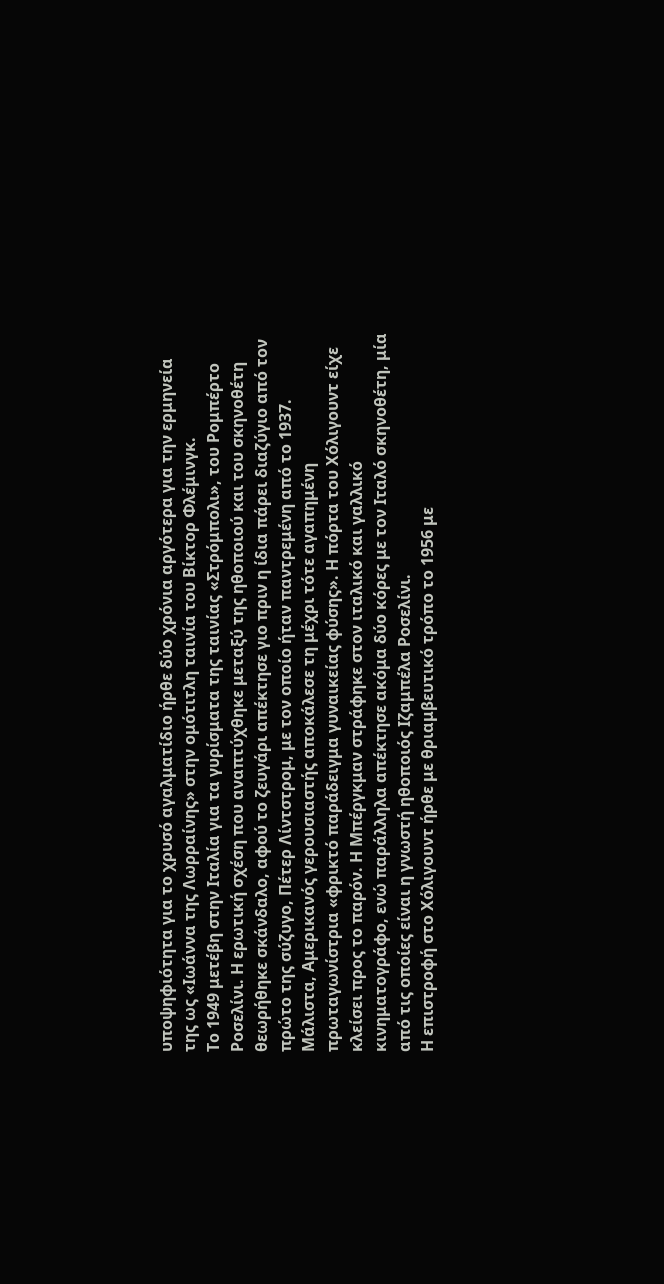υποψηφιότητα για το χρυσό αγαλματίδιο ήρθε δύο χρόνια αργότερα για την ερμηνεία της ως «Ιωάννα της Λωρραίνης» στην ομότιτλη ταινία του Βίκτορ Φλέμινγκ.
Το 1949 μετέβη στην Ιταλία για τα γυρίσματα της ταινίας «Στρόμπολι», του Ρομπέρτο Ροσελίνι. Η ερωτική σχέση που αναπτύχθηκε μεταξύ της ηθοποιού και του σκηνοθέτη θεωρήθηκε σκάνδαλο, αφού το ζευγάρι απέκτησε γιο πριν η ίδια πάρει διαζύγιο από τον πρώτο της σύζυγο, Πέτερ Λίντστρομ, με τον οποίο ήταν παντρεμένη από το 1937.
Μάλιστα, Αμερικανός γερουσιαστής αποκάλεσε τη μέχρι τότε αγαπημένη πρωταγωνίστρια «φρικτό παράδειγμα γυναικείας φύσης». Η πόρτα του Χόλιγουντ είχε κλείσει προς το παρόν. Η Μπέργκμαν στράφηκε στον ιταλικό και γαλλικό κινηματογράφο, ενώ παράλληλα απέκτησε ακόμα δύο κόρες με τον Ιταλό σκηνοθέτη, μία από τις οποίες είναι η γνωστή ηθοποιός Ιζαμπέλα Ροσελίνι.
Η επιστροφή στο Χόλιγουντ ήρθε με θριαμβευτικό τρόπο το 1956 με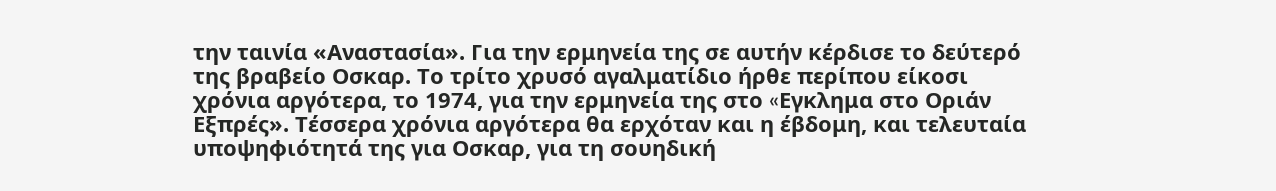την ταινία «Αναστασία». Για την ερμηνεία της σε αυτήν κέρδισε το δεύτερό της βραβείο Οσκαρ. Το τρίτο χρυσό αγαλματίδιο ήρθε περίπου είκοσι χρόνια αργότερα, το 1974, για την ερμηνεία της στο «Eγκλημα στο Οριάν Εξπρές». Τέσσερα χρόνια αργότερα θα ερχόταν και η έβδομη, και τελευταία υποψηφιότητά της για Οσκαρ, για τη σουηδική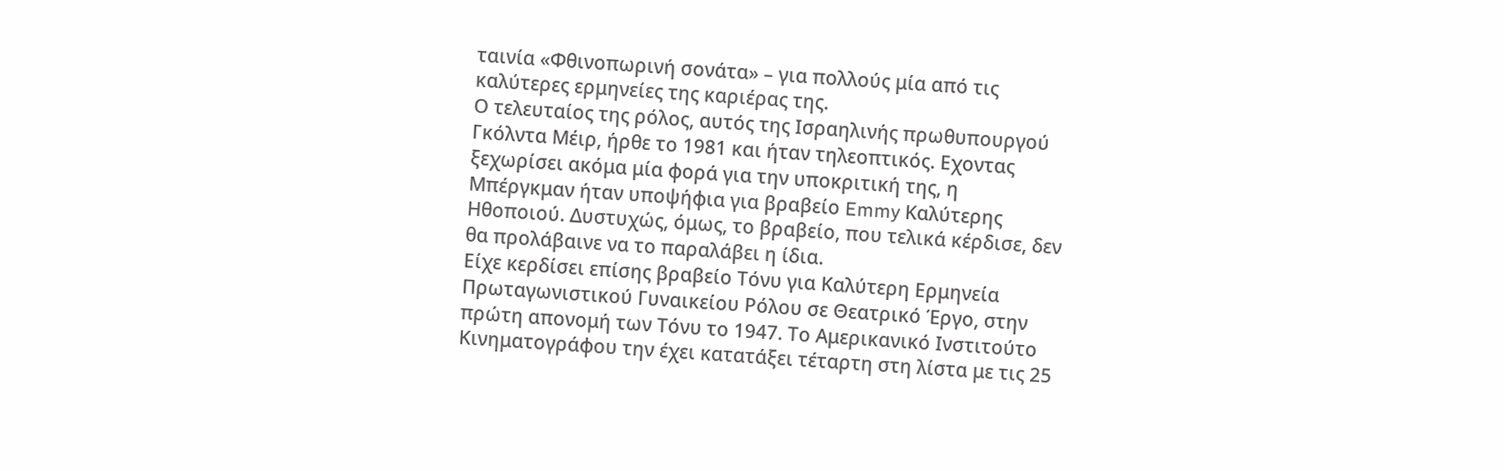ταινία «Φθινοπωρινή σονάτα» – για πολλούς μία από τις καλύτερες ερμηνείες της καριέρας της.
Ο τελευταίος της ρόλος, αυτός της Ισραηλινής πρωθυπουργού Γκόλντα Μέιρ, ήρθε το 1981 και ήταν τηλεοπτικός. Εχοντας ξεχωρίσει ακόμα μία φορά για την υποκριτική της, η Μπέργκμαν ήταν υποψήφια για βραβείο Emmy Καλύτερης Ηθοποιού. Δυστυχώς, όμως, το βραβείο, που τελικά κέρδισε, δεν θα προλάβαινε να το παραλάβει η ίδια.
Είχε κερδίσει επίσης βραβείο Τόνυ για Καλύτερη Ερμηνεία Πρωταγωνιστικού Γυναικείου Ρόλου σε Θεατρικό Έργο, στην πρώτη απονομή των Τόνυ το 1947. Το Αμερικανικό Ινστιτούτο Κινηματογράφου την έχει κατατάξει τέταρτη στη λίστα με τις 25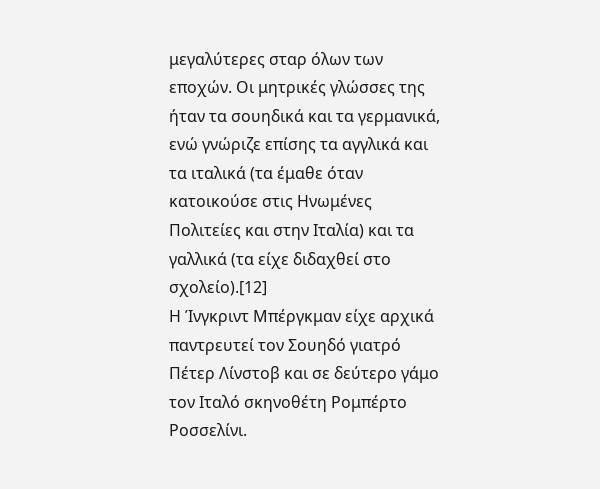μεγαλύτερες σταρ όλων των εποχών. Οι μητρικές γλώσσες της ήταν τα σουηδικά και τα γερμανικά, ενώ γνώριζε επίσης τα αγγλικά και τα ιταλικά (τα έμαθε όταν κατοικούσε στις Ηνωμένες Πολιτείες και στην Ιταλία) και τα γαλλικά (τα είχε διδαχθεί στο σχολείο).[12]
Η Ίνγκριντ Μπέργκμαν είχε αρχικά παντρευτεί τον Σουηδό γιατρό Πέτερ Λίνστοβ και σε δεύτερο γάμο τον Ιταλό σκηνοθέτη Ρομπέρτο Ροσσελίνι.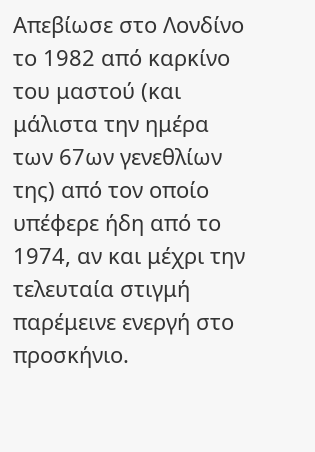Απεβίωσε στο Λονδίνο το 1982 από καρκίνο του μαστού (και μάλιστα την ημέρα των 67ων γενεθλίων της) από τον οποίο υπέφερε ήδη από το 1974, αν και μέχρι την τελευταία στιγμή παρέμεινε ενεργή στο προσκήνιο.